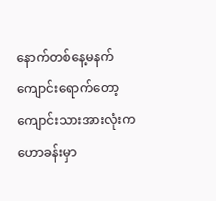နောက်တစ်နေ့မနက် ကျောင်းရောက်တော့ ကျောင်းသားအားလုံးက ဟောခန်းမှာ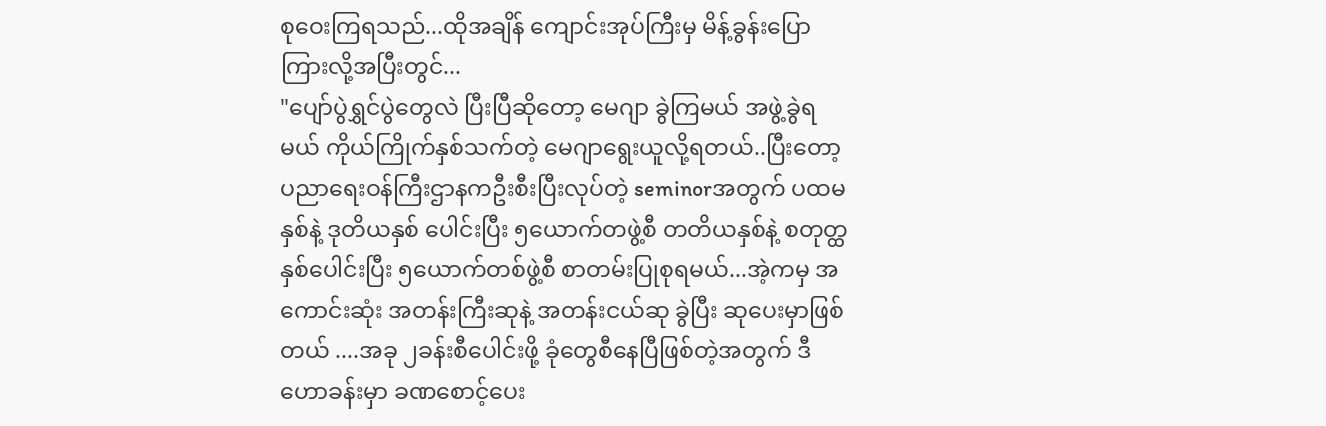စုဝေးကြရသည်...ထိုအချိန် ကျောင်းအုပ်ကြီးမှ မိန့်ခွန်းပြောကြားလို့အပြီးတွင်...
"ပျော်ပွဲရွှင်ပွဲတွေလဲ ပြီးပြီဆိုတော့ မေဂျာ ခွဲကြမယ် အဖွဲ့ခွဲရမယ် ကိုယ်ကြိုက်နှစ်သက်တဲ့ မေဂျာရွေးယူလို့ရတယ်..ပြီးတော့ ပညာရေးဝန်ကြီးဌာနကဦးစီးပြီးလုပ်တဲ့ seminorအတွက် ပထမနှစ်နဲ့ ဒုတိယနှစ် ပေါင်းပြီး ၅ယောက်တဖွဲ့စီ တတိယနှစ်နဲ့ စတုတ္ထနှစ်ပေါင်းပြီး ၅ယောက်တစ်ဖွဲ့စီ စာတမ်းပြုစုရမယ်...အဲ့ကမှ အကောင်းဆုံး အတန်းကြီးဆုနဲ့ အတန်းငယ်ဆု ခွဲပြီး ဆုပေးမှာဖြစ်တယ် ....အခု ၂ခန်းစီပေါင်းဖို့ ခုံတွေစီနေပြီဖြစ်တဲ့အတွက် ဒီဟောခန်းမှာ ခဏစောင့်ပေး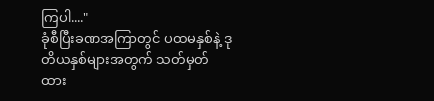ကြပါ...."
ခုံစီပြီးခဏအကြာတွင် ပထမနှစ်နဲ့ ဒုတိယနှစ်များအတွက် သတ်မှတ်ထား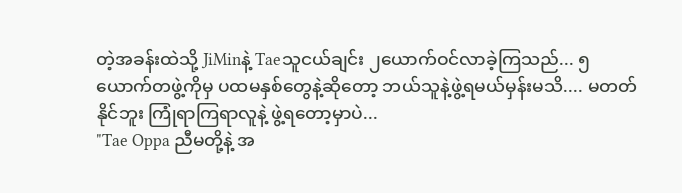တဲ့အခန်းထဲသို့ JiMinနဲ့ Taeသူငယ်ချင်း ၂ယောက်ဝင်လာခဲ့ကြသည်... ၅ယောက်တဖွဲ့ကိုမှ ပထမနှစ်တွေနဲ့ဆိုတော့ ဘယ်သူနဲ့ဖွဲ့ရမယ်မှန်းမသိ.... မတတ်နိုင်ဘူး ကြုံရာကြရာလူနဲ့ ဖွဲ့ရတော့မှာပဲ...
"Tae Oppa ညီမတို့နဲ့ အ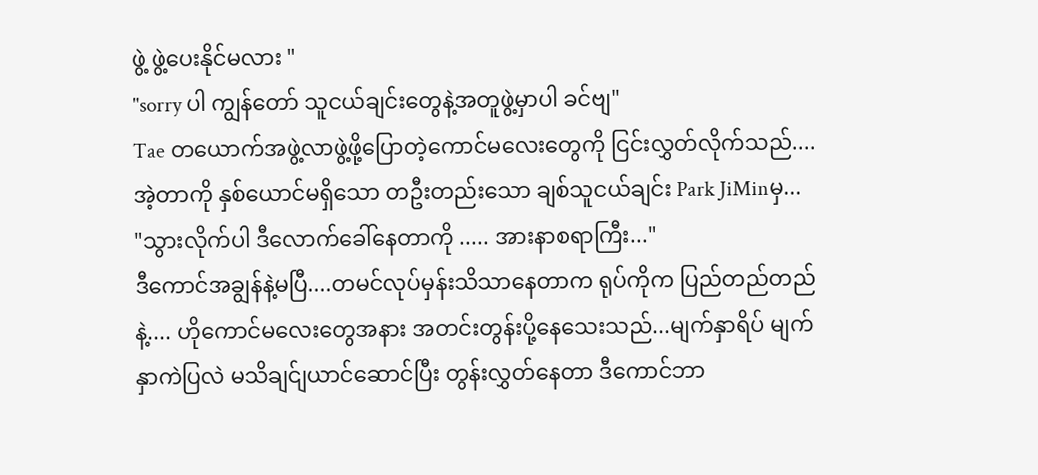ဖွဲ့ ဖွဲ့ပေးနိုင်မလား "
"sorry ပါ ကျွန်တော် သူငယ်ချင်းတွေနဲ့အတူဖွဲ့မှာပါ ခင်ဗျ"
Tae တယောက်အဖွဲ့လာဖွဲ့ဖို့ပြောတဲ့ကောင်မလေးတွေကို ငြင်းလွှတ်လိုက်သည်.... အဲ့တာကို နှစ်ယောင်မရှိသော တဦးတည်းသော ချစ်သူငယ်ချင်း Park JiMinမှ...
"သွားလိုက်ပါ ဒီလောက်ခေါ်နေတာကို ..... အားနာစရာကြီး..."
ဒီကောင်အချွန်နဲ့မပြီ....တမင်လုပ်မှန်းသိသာနေတာက ရုပ်ကိုက ပြည်တည်တည်နဲ့.... ဟိုကောင်မလေးတွေအနား အတင်းတွန်းပို့နေသေးသည်...မျက်နှာရိပ် မျက်နှာကဲပြလဲ မသိချင်ျယာင်ဆောင်ပြီး တွန်းလွှတ်နေတာ ဒီကောင်ဘာ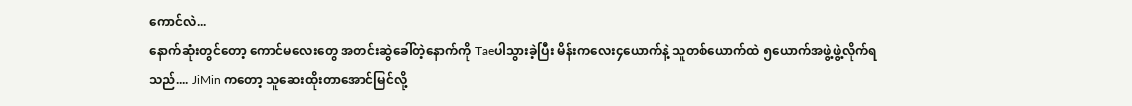ကောင်လဲ...
နောက်ဆုံးတွင်တော့ ကောင်မလေးတွေ အတင်းဆွဲခေါ်တဲ့နောက်ကို Taeပါသွားခဲ့ပြီး မိန်းကလေး၄ယောက်နဲ့ သူတစ်ယောက်ထဲ ၅ယောက်အဖွဲ့ဖွဲ့လိုက်ရသည်.... JiMin ကတော့ သူဆေးထိုးတာအောင်မြင်လို့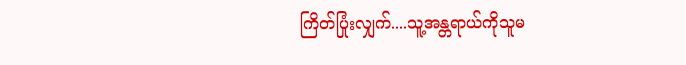ကြိတ်ပြုံးလျှက်....သူ့အန္တရာယ်ကိုသူမ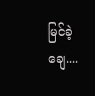မြင်ခဲ့ချေ....